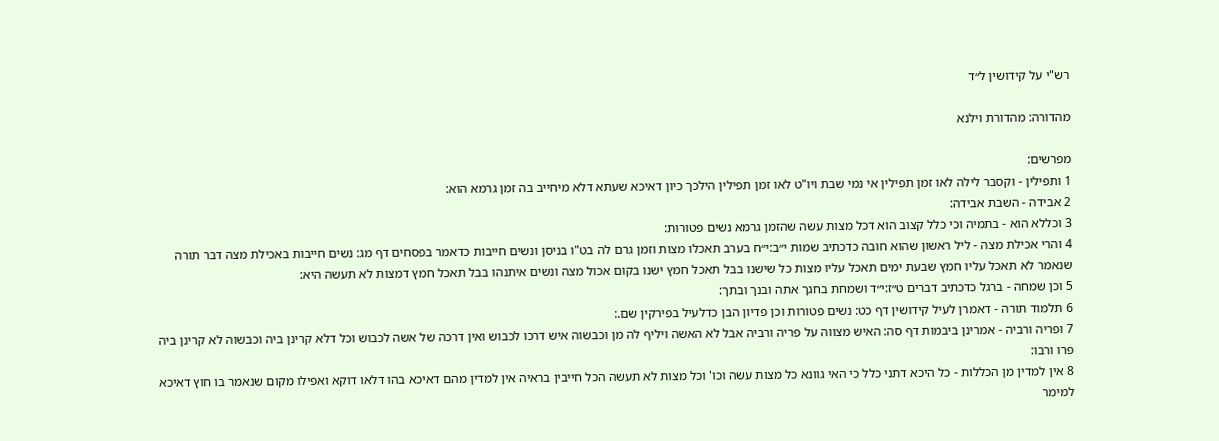רש"י על קידושין ל״ד

מהדורה: מהדורת וילנא

מפרשים:
1 ותפילין - וקסבר לילה לאו זמן תפילין אי נמי שבת ויו"ט לאו זמן תפילין הילכך כיון דאיכא שעתא דלא מיחייב בה זמן גרמא הוא:
2 אבידה - השבת אבידה:
3 וכללא הוא - בתמיה וכי כלל קצוב הוא דכל מצות עשה שהזמן גרמא נשים פטורות:
4 והרי אכילת מצה - ליל ראשון שהוא חובה כדכתיב שמות י״ב:י״ח בערב תאכלו מצות וזמן גרם לה בט"ו בניסן ונשים חייבות כדאמר בפסחים דף מג: נשים חייבות באכילת מצה דבר תורה שנאמר לא תאכל עליו חמץ שבעת ימים תאכל עליו מצות כל שישנו בבל תאכל חמץ ישנו בקום אכול מצה ונשים איתנהו בבל תאכל חמץ דמצות לא תעשה היא:
5 וכן שמחה - ברגל כדכתיב דברים ט״ז:י״ד ושמחת בחגך אתה ובנך ובתך:
6 תלמוד תורה - דאמרן לעיל קידושין דף כט: נשים פטורות וכן פדיון הבן כדלעיל בפירקין שם.:
7 ופריה ורביה - אמרינן ביבמות דף סה: האיש מצווה על פריה ורביה אבל לא האשה ויליף לה מן וכבשוה איש דרכו לכבוש ואין דרכה של אשה לכבוש וכל דלא קרינן ביה וכבשוה לא קרינן ביה פרו ורבו:
8 אין למדין מן הכללות - כל היכא דתני כלל כי האי גוונא כל מצות עשה וכו' וכל מצות לא תעשה הכל חייבין בראיה אין למדין מהם דאיכא בהו דלאו דוקא ואפילו מקום שנאמר בו חוץ דאיכא למימר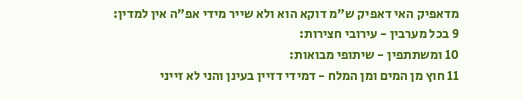מדאפיק האי דאפיק ש"מ דוקא הוא ולא שייר מידי אפ"ה אין למדין:
9 בכל מערבין - עירובי חצירות:
10 ומשתתפין - שיתופי מבואות:
11 חוץ מן המים ומן המלח - דמידי דזיין בעינן והני לא זייני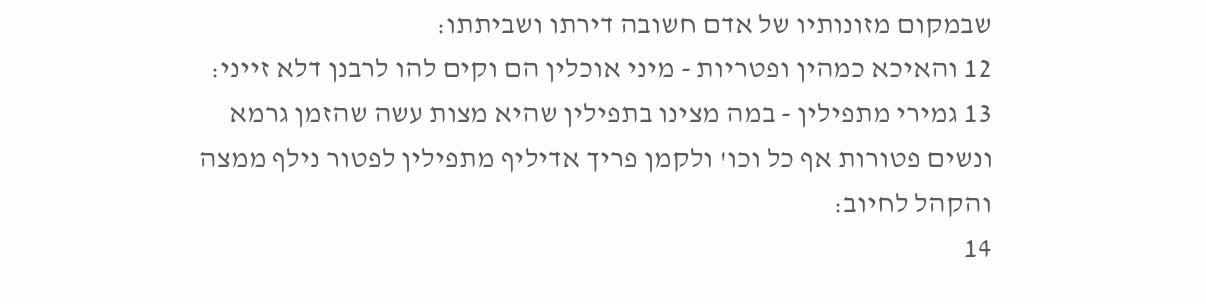שבמקום מזונותיו של אדם חשובה דירתו ושביתתו:
12 והאיכא כמהין ופטריות - מיני אוכלין הם וקים להו לרבנן דלא זייני:
13 גמירי מתפילין - במה מצינו בתפילין שהיא מצות עשה שהזמן גרמא ונשים פטורות אף כל וכו' ולקמן פריך אדיליף מתפילין לפטור נילף ממצה והקהל לחיוב:
14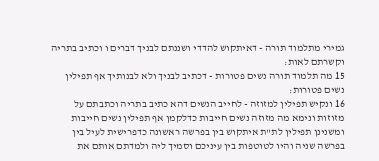גמירי מתלמוד תורה - דאיתקוש להדדי ושננתם לבניך דברים ו וכתיב בתריה וקשרתם לאות:
15 מה תלמוד תורה נשים פטורות - דכתיב לבניך ולא לבנותיך אף תפילין נשים פטורות:
16 ונקיש תפילין למזוזה - לחייב הנשים דהא כתיב בתריה וכתבתם על מזוזות ונימא מה מזוזה נשים חייבות כדלקמן אף תפילין נשים חייבות ומשנינן תפילין לת"ת איתקוש בין בפרשה ראשונה כדפרישית לעיל בין בפרשה שניה והיו לטוטפות בין עיניכם וסמיך ליה ולמדתם אותם את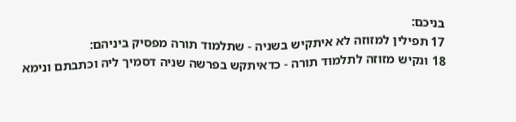בניכם:
17 תפילין למזוזה לא איתקיש בשניה - שתלמוד תורה מפסיק ביניהם:
18 ונקיש מזוזה לתלמוד תורה - כדאיתקש בפרשה שניה דסמיך ליה וכתבתם ונימא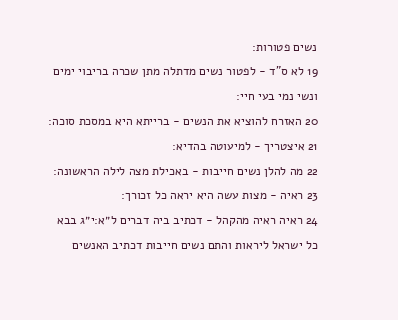נשים פטורות:
19 לא ס"ד - לפטור נשים מדתלה מתן שכרה בריבוי ימים ונשי נמי בעי חיי:
20 האזרח להוציא את הנשים - ברייתא היא במסכת סוכה:
21 איצטריך - למיעוטה בהדיא:
22 מה להלן נשים חייבות - באכילת מצה לילה הראשונה:
23 ראיה - מצות עשה היא יראה כל זכורך:
24 ראיה ראיה מהקהל - דכתיב ביה דברים ל״א:י״ג בבא כל ישראל ליראות והתם נשים חייבות דכתיב האנשים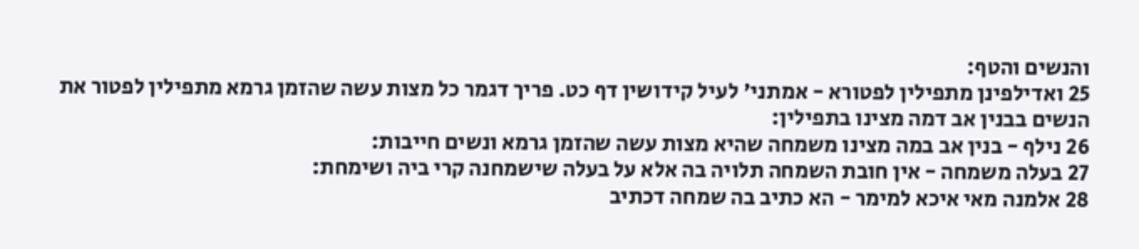והנשים והטף:
25 ואדילפינן מתפילין לפטורא - אמתני' לעיל קידושין דף כט. פריך דגמר כל מצות עשה שהזמן גרמא מתפילין לפטור את הנשים בבנין אב דמה מצינו בתפילין:
26 נילף - בנין אב במה מצינו משמחה שהיא מצות עשה שהזמן גרמא ונשים חייבות:
27 בעלה משמחה - אין חובת השמחה תלויה בה אלא על בעלה שישמחנה קרי ביה ושימחת:
28 אלמנה מאי איכא למימר - הא כתיב בה שמחה דכתיב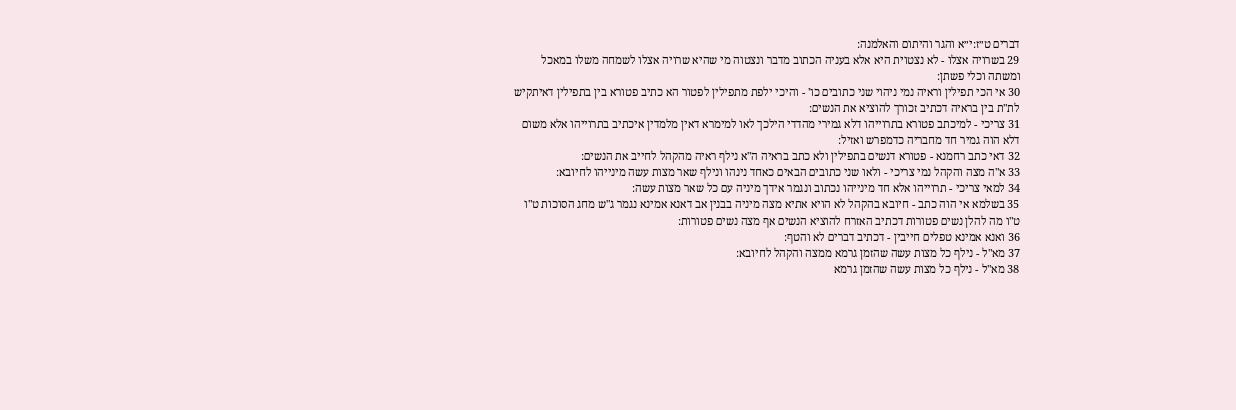דברים ט״ז:י״א והגר והיתום והאלמנה:
29 בשרויה אצלו - לא נצטוית היא אלא בעניה הכתוב מדבר ונצטוה מי שהיא שרויה אצלו לשמחה משלו במאכל ומשתה וכלי פשתן:
30 אי הכי תפילין וראיה נמי ניהוי שני כתובים כו' - והיכי ילפת מתפילין לפטור הא כתיב פטורא בין בתפילין דאיתקיש לת"ת בין בראיה דכתיב זכורך להוציא את הנשים:
31 צריכי - למיכתב פטורא בתרוייהו דלא גמירי מהדדי הילכך לאו למימרא דאין מלמדין איכתיב בתרוייהו אלא משום דלא הוה גמיר חד מחבריה כדמפרש ואזיל:
32 דאי כתב רחמנא - פטורא דנשים בתפילין ולא כתב בראיה ה"א נילף ראיה מהקהל לחייב את הנשים:
33 א"ה מצה והקהל נמי צריכי - ולאו שני כתובים הבאים כאחד נינהו ונילף שאר מצות עשה מינייהו לחיובא:
34 למאי צריכי - תרוייהו אלא חד מינייהו נכתוב ונגמר אידך מיניה עם כל שאר מצות עשה:
35 בשלמא אי הוה כתב - חיובא בהקהל לא הויא אתיא מצה מיניה בבנין אב דאנא אמינא נגמר ג"ש מחג הסוכות ט"ו ט"ו מה להלן נשים פטורות דכתיב האזרח להוציא הנשים אף מצה נשים פטורות:
36 ואנא אמינא טפלים חייבין - דכתיב דברים לא והטף:
37 מא"ל - נילף כל מצות עשה שהזמן גרמא ממצה והקהל לחיובא:
38 מא"ל - נילף כל מצות עשה שהזמן גרמא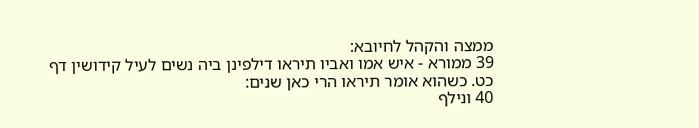ממצה והקהל לחיובא:
39 ממורא - איש אמו ואביו תיראו דילפינן ביה נשים לעיל קידושין דף כט. כשהוא אומר תיראו הרי כאן שנים:
40 ונילף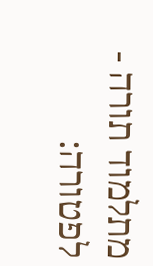מתלמוד תורה - לפטורה: